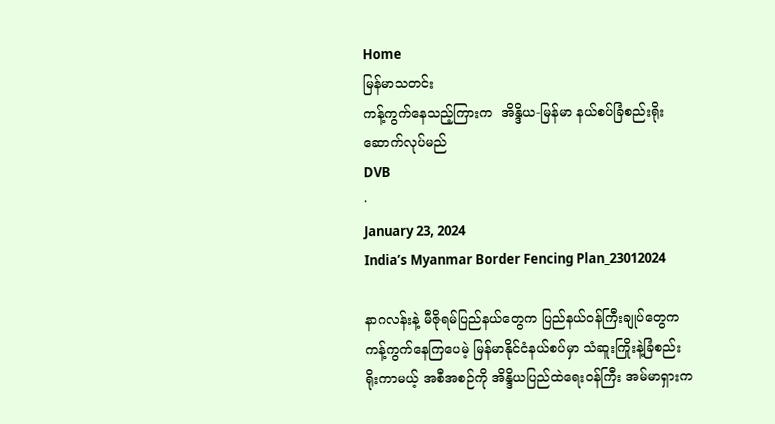Home
မြန်မာသတင်း
ကန့်ကွက်နေသည့်ကြားက  အိန္ဒိယ-မြန်မာ နယ်စပ်ခြံစည်းရိုး ဆောက်လုပ်မည်
DVB
·
January 23, 2024
India’s Myanmar Border Fencing Plan_23012024

နာဂလန်းနဲ့ မီဇိုရမ်ပြည်နယ်တွေက ပြည်နယ်ဝန်ကြီးချုပ်တွေက ကန့်ကွက်နေကြပေမဲ့ မြန်မာနိုင်ငံနယ်စပ်မှာ သံဆူးကြိုးနဲ့ခြံစည်းရိုးကာမယ့် အစီအစဉ်ကို အိန္ဒိယပြည်ထဲရေးဝန်ကြီး အမ်မာရှားက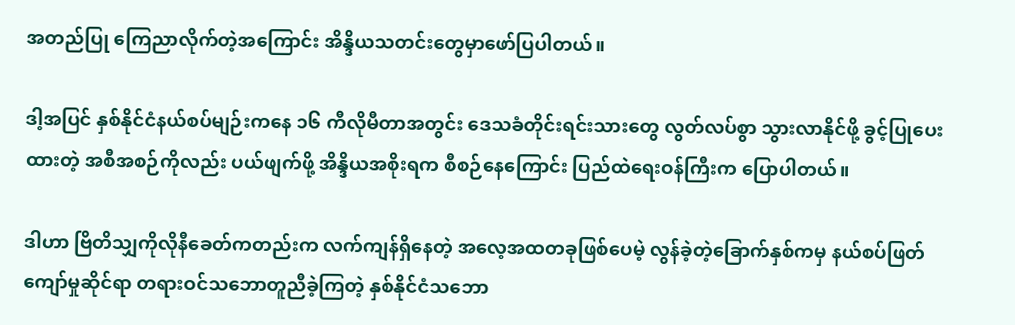အတည်ပြု ကြေညာလိုက်တဲ့အကြောင်း အိန္ဒိယသတင်းတွေမှာဖော်ပြပါတယ်။

ဒါ့အပြင် နှစ်နိုင်ငံနယ်စပ်မျဉ်းကနေ ၁၆ ကီလိုမီတာအတွင်း ဒေသခံတိုင်းရင်းသားတွေ လွတ်လပ်စွာ သွားလာနိုင်ဖို့ ခွင့်ပြုပေးထားတဲ့ အစီအစဉ်ကိုလည်း ပယ်ဖျက်ဖို့ အိန္ဒိယအစိုးရက စီစဉ်နေကြောင်း ပြည်ထဲရေးဝန်ကြီးက ပြောပါတယ်။

ဒါဟာ ဗြိတိသျှကိုလိုနီခေတ်ကတည်းက လက်ကျန်ရှိနေတဲ့ အလေ့အထတခုဖြစ်ပေမဲ့ လွန်ခဲ့တဲ့ခြောက်နှစ်ကမှ နယ်စပ်ဖြတ်ကျော်မှုဆိုင်ရာ တရားဝင်သဘောတူညီခဲ့ကြတဲ့ နှစ်နိုင်ငံသဘော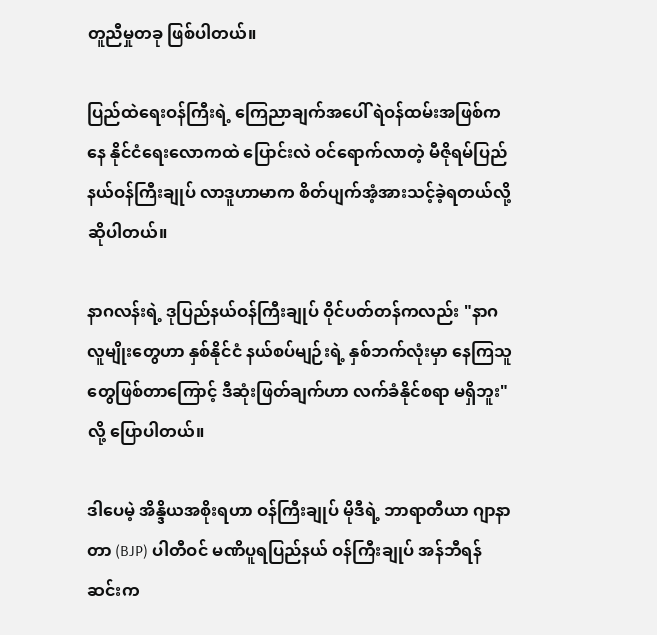တူညီမှုတခု ဖြစ်ပါတယ်။

ပြည်ထဲရေးဝန်ကြီးရဲ့ ကြေညာချက်အပေါ် ရဲဝန်ထမ်းအဖြစ်ကနေ နိုင်ငံရေးလောကထဲ ပြောင်းလဲ ဝင်ရောက်လာတဲ့ မီဇိုရမ်ပြည်နယ်ဝန်ကြီးချုပ် လာဒူဟာမာက စိတ်ပျက်အံ့အားသင့်ခဲ့ရတယ်လို့ ဆိုပါတယ်။

နာဂလန်းရဲ့ ဒုပြည်နယ်ဝန်ကြီးချုပ် ဝိုင်ပတ်တန်ကလည်း "နာဂလူမျိုးတွေဟာ နှစ်နိုင်ငံ နယ်စပ်မျဉ်းရဲ့ နှစ်ဘက်လုံးမှာ နေကြသူတွေဖြစ်တာကြောင့် ဒီဆုံးဖြတ်ချက်ဟာ လက်ခံနိုင်စရာ မရှိဘူး" လို့ ပြောပါတယ်။

ဒါပေမဲ့ အိန္ဒိယအစိုးရဟာ ဝန်ကြီးချုပ် မိုဒီရဲ့ ဘာရာတီယာ ဂျာနာတာ (BJP) ပါတီဝင် မဏိပူရပြည်နယ် ဝန်ကြီးချုပ် အန်ဘီရန်ဆင်းက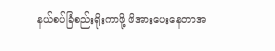နယ်စပ်ခြံစည်းရိုးကာဖို့ ဖိအားပေးနေတာအ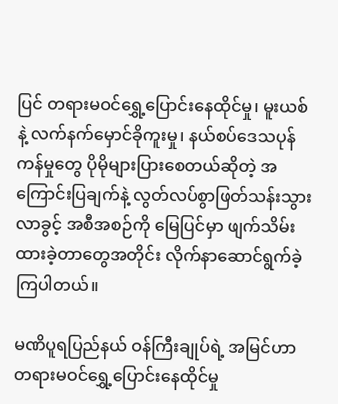ပြင် တရားမဝင်ရွှေ့ပြောင်းနေထိုင်မှု၊ မူးယစ်နဲ့ လက်နက်မှောင်ခိုကူးမှု၊ နယ်စပ်ဒေသပုန်ကန်မှုတွေ ပိုမိုများပြားစေတယ်ဆိုတဲ့ အကြောင်းပြချက်နဲ့ လွတ်လပ်စွာဖြတ်သန်းသွားလာခွင့် အစီအစဉ်ကို မြေပြင်မှာ ဖျက်သိမ်းထားခဲ့တာတွေအတိုင်း လိုက်နာဆောင်ရွက်ခဲ့ကြပါတယ်။

မဏိပူရပြည်နယ် ဝန်ကြီးချုပ်ရဲ့ အမြင်ဟာ တရားမဝင်ရွှေ့ပြောင်းနေထိုင်မှု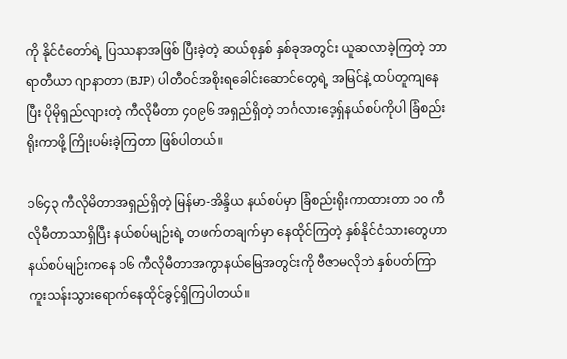ကို နိုင်ငံတော်ရဲ့ ပြဿနာအဖြစ် ပြီးခဲ့တဲ့ ဆယ်စုနှစ် နှစ်ခုအတွင်း ယူဆလာခဲ့ကြတဲ့ ဘာရာတီယာ ဂျာနာတာ (BJP) ပါတီဝင်အစိုးရခေါင်းဆောင်တွေရဲ့ အမြင်နဲ့ ထပ်တူကျနေပြီး ပိုမိုရှည်လျားတဲ့ ကီလိုမီတာ ၄၀၉၆ အရှည်ရှိတဲ့ ဘင်္ဂလားဒေ့ရှ်နယ်စပ်ကိုပါ ခြံစည်းရိုးကာဖို့ ကြိုးပမ်းခဲ့ကြတာ ဖြစ်ပါတယ်။

၁၆၄၃ ကီလိုမိတာအရှည်ရှိတဲ့ မြန်မာ-အိန္ဒိယ နယ်စပ်မှာ ခြံစည်းရိုးကာထားတာ ၁၀ ကီလိုမီတာသာရှိပြီး နယ်စပ်မျဉ်းရဲ့ တဖက်တချက်မှာ နေထိုင်ကြတဲ့ နှစ်နိုင်ငံသားတွေဟာ နယ်စပ်မျဉ်းကနေ ၁၆ ကီလိုမီတာအကွာနယ်မြေအတွင်းကို ဗီဇာမလိုဘဲ နှစ်ပတ်ကြာ ကူးသန်းသွားရောက်နေထိုင်ခွင့်ရှိကြပါတယ်။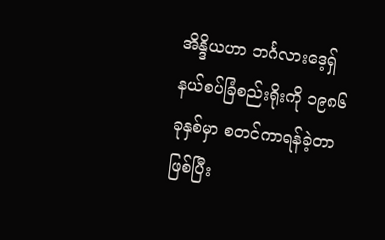အိန္ဒိယဟာ ဘင်္ဂလားဒေ့ရှ်နယ်စပ်ခြံစည်းရိုးကို ၁၉၈၆ ခုနှစ်မှာ စတင်ကာရန်ခဲ့တာဖြစ်ပြီး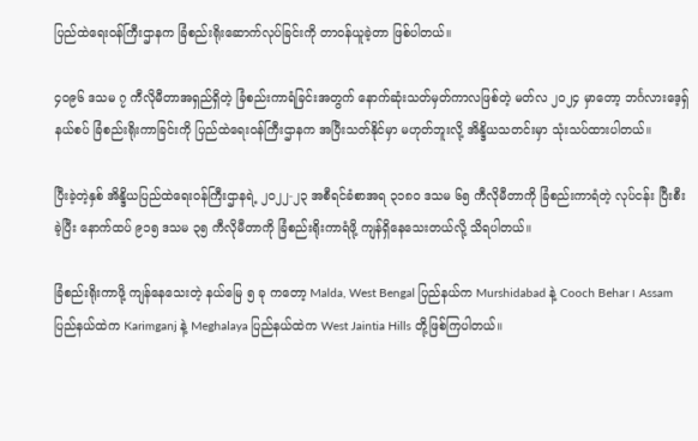ပြည်ထဲရေးဝန်ကြီးဌာနက ခြံစည်းရိုးဆောက်လုပ်ခြင်းကို တာဝန်ယူခဲ့တာ ဖြစ်ပါတယ်။

၄၀၉၆ ဒသမ ၇ ကီလိုမီတာအရှည်ရှိတဲ့ ခြံစည်းကာရံခြင်းအတွက် နောက်ဆုံးသတ်မှတ်ကာလဖြစ်တဲ့ မတ်လ ၂၀၂၄ မှာတော့ ဘင်္ဂလားဒေ့ရှ်နယ်စပ် ခြံစည်းရိုးကာခြင်းကို ပြည်ထဲရေးဝန်ကြီးဌာနက အပြီးသတ်နိုင်မှာ မဟုတ်ဘူးလို့ အိန္ဒိယသတင်းမှာ သုံးသပ်ထားပါတယ်။

ပြီးခဲ့တဲ့နှစ် အိန္ဒိယပြည်ထဲရေးဝန်ကြီးဌာနရဲ့ ၂၀၂၂-၂၃ အစီရင်ခံစာအရ ၃၁၈၀ ဒသမ ၆၅ ကီလိုမီတာကို ခြံစည်းကာရံတဲ့ လုပ်ငန်း ပြီးစီးခဲ့ပြီး နောက်ထပ် ၉၁၅ ဒသမ ၃၅ ကီလိုမီတာကို ခြံစည်းရိုးကာရံဖို့ ကျန်ရှိနေသေးတယ်လို့ သိရပါတယ်။

ခြံစည်းရိုးကာဖို့ ကျန်နေသေးတဲ့ နယ်မြေ ၅ ခု ကတော့ Malda, West Bengal ပြည်နယ်က Murshidabad နဲ့ Cooch Behar ၊ Assam ပြည်နယ်ထဲက Karimganj နဲ့ Meghalaya ပြည်နယ်ထဲက West Jaintia Hills တို့ဖြစ်ကြပါတယ်။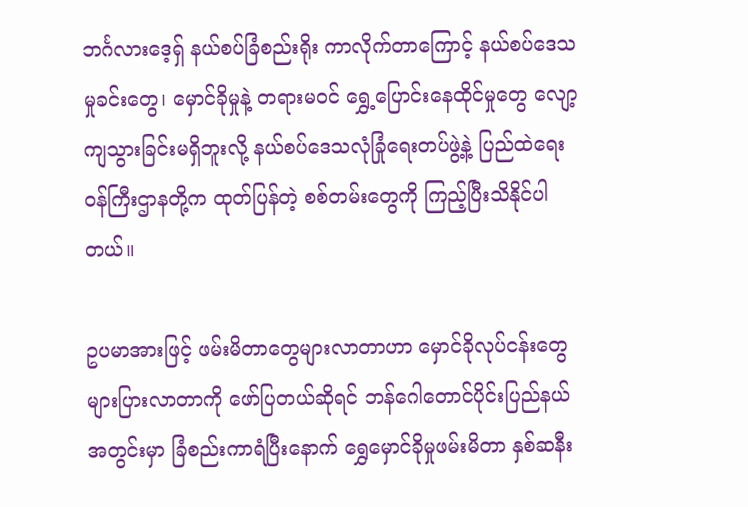ဘင်္ဂလားဒေ့ရှ် နယ်စပ်ခြံစည်းရိုး ကာလိုက်တာကြောင့် နယ်စပ်ဒေသမှုခင်းတွေ၊ မှောင်ခိုမှုနဲ့ တရားမဝင် ရွှေ့ပြောင်းနေထိုင်မှုတွေ လျော့ကျသွားခြင်းမရှိဘူးလို့ နယ်စပ်ဒေသလုံခြုံရေးတပ်ဖွဲ့နဲ့ ပြည်ထဲရေးဝန်ကြီးဌာနတို့က ထုတ်ပြန်တဲ့ စစ်တမ်းတွေကို ကြည့်ပြီးသိနိုင်ပါတယ်။

ဥပမာအားဖြင့် ဖမ်းမိတာတွေများလာတာဟာ မှောင်ခိုလုပ်ငန်းတွေ များပြားလာတာကို ဖော်ပြတယ်ဆိုရင် ဘန်ဂေါတောင်ပိုင်းပြည်နယ်အတွင်းမှာ ခြံစည်းကာရံပြီးနောက် ရွှေမှောင်ခိုမှုဖမ်းမိတာ နှစ်ဆနီး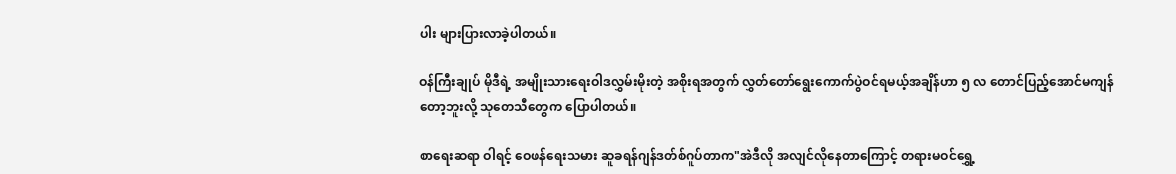ပါး များပြားလာခဲ့ပါတယ်။

ဝန်ကြီးချုပ် မိုဒီရဲ့ အမျိုးသားရေးဝါဒလွှမ်းမိုးတဲ့ အစိုးရအတွက် လွှတ်တော်ရွေးကောက်ပွဲဝင်ရမယ့်အချိန်ဟာ ၅ လ တောင်ပြည့်အောင်မကျန်တော့ဘူးလို့ သုတေသီတွေက ပြောပါတယ်။

စာရေးဆရာ ဝါရင့် ဝေဖန်ရေးသမား ဆူခရန်ဂျန်ဒတ်စ်ဂူပ်တာက"အဲဒီလို အလျင်လိုနေတာကြောင့် တရားမဝင်ရွှေ့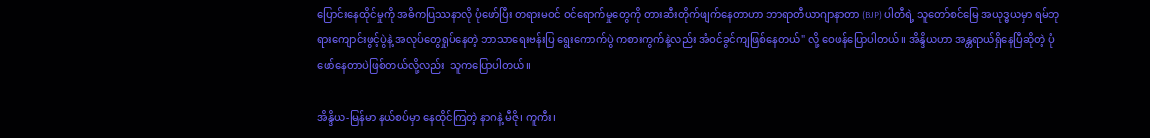ပြောင်းနေထိုင်မှုကို အဓိကပြဿနာလို ပုံဖော်ပြီး တရားမဝင် ဝင်ရောက်မှုတွေကို တားဆီးတိုက်ဖျက်နေတာဟာ ဘာရာတီယာဂျာနာတာ (BJP) ပါတီရဲ့ သူတော်စင်မြေ အယုဒ္ဓယမှာ ရမ်ဘုရားကျောင်းဖွင့်ပွဲနဲ့ အလုပ်တွေရှုပ်နေတဲ့ ဘာသာရေးဗန်းပြ ရွေးကောက်ပွဲ ကစားကွက်နဲ့လည်း အံဝင်ခွင်ကျဖြစ်နေတယ်" လို့ ဝေဖန်ပြောပါတယ်။ အိန္ဒိယဟာ အန္တရာယ်ရှိနေပြီဆိုတဲ့ ပုံဖော်နေတာပဲဖြစ်တယ်လို့လည်း  သူကပြောပါတယ်။

အိန္ဒိယ-မြန်မာ နယ်စပ်မှာ နေထိုင်ကြတဲ့ နာဂနဲ့ မီဇို၊ ကူကီး၊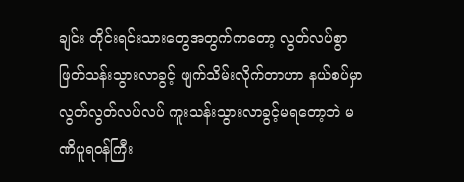ချင်း တိုင်းရင်းသားတွေအတွက်ကတော့ လွတ်လပ်စွာ ဖြတ်သန်းသွားလာခွင့် ဖျက်သိမ်းလိုက်တာဟာ နယ်စပ်မှာ လွတ်လွတ်လပ်လပ် ကူးသန်းသွားလာခွင့်မရတော့ဘဲ မဏိပူရဝန်ကြီး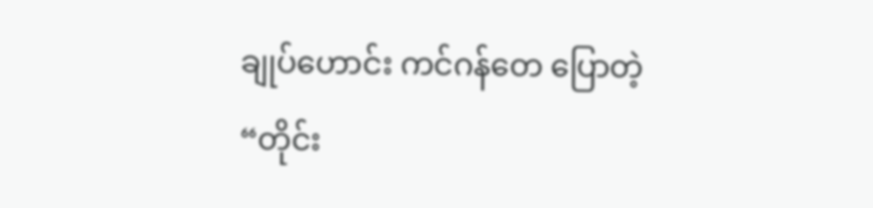ချုပ်ဟောင်း ကင်ဂန်တေ ပြောတဲ့ “တိုင်း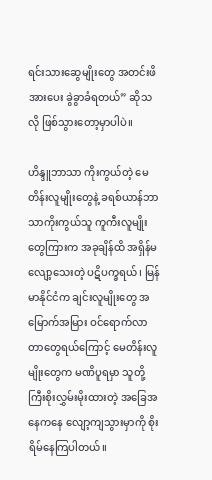ရင်းသားဆွေမျိုးတွေ အတင်းဖိအားပေး ခွဲခွာခံရတယ်” ဆိုသလို ဖြစ်သွားတော့မှာပါပဲ။

ဟိန္ဒူဘာသာ ကိုးကွယ်တဲ့ မေတိန်းလူမျိုးတွေနဲ့ ခရစ်ယာန်ဘာသာကိုးကွယ်သူ ကူကီးလူမျိုးတွေကြားက အခုချိန်ထိ အရှိန်မလျော့သေးတဲ့ ပဋိပက္ခရယ်၊ မြန်မာနိုင်ငံက ချင်းလူမျိုးတွေ အမြောက်အမြား ဝင်ရောက်လာတာတွေရယ်ကြောင့် မေတိန်းလူမျိုးတွေက မဏိပူရမှာ သူတို့ကြီးစိုးလွှမ်းမိုးထားတဲ့ အခြေအနေကနေ လျော့ကျသွားမှာကို စိုးရိမ်နေကြပါတယ်။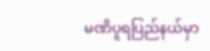မဏိပူရပြည်နယ်မှာ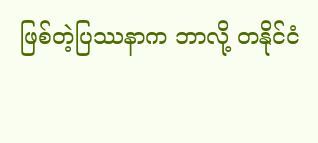ဖြစ်တဲ့ပြဿနာက ဘာလို့ တနိုင်ငံ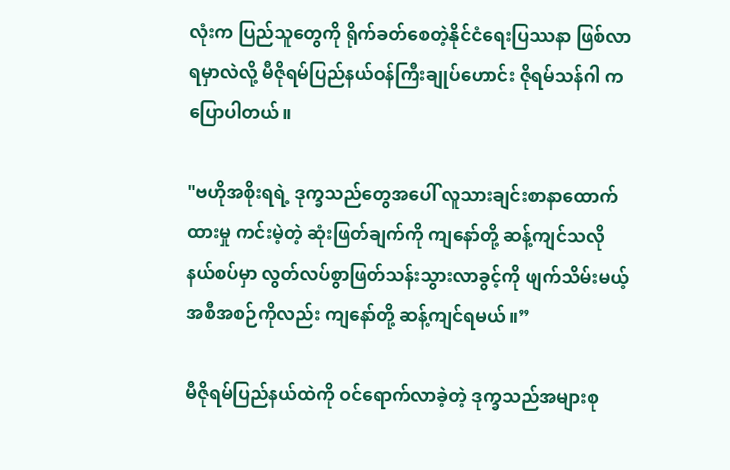လုံးက ပြည်သူတွေကို ရိုက်ခတ်စေတဲ့နိုင်ငံရေးပြဿနာ ဖြစ်လာရမှာလဲလို့ မီဇိုရမ်ပြည်နယ်ဝန်ကြီးချုပ်ဟောင်း ဇိုရမ်သန်ဂါ က ပြောပါတယ်။

"ဗဟိုအစိုးရရဲ့ ဒုက္ခသည်တွေအပေါ် လူသားချင်းစာနာထောက်ထားမှု ကင်းမဲ့တဲ့ ဆုံးဖြတ်ချက်ကို ကျနော်တို့ ဆန့်ကျင်သလို နယ်စပ်မှာ လွတ်လပ်စွာဖြတ်သန်းသွားလာခွင့်ကို ဖျက်သိမ်းမယ့် အစီအစဉ်ကိုလည်း ကျနော်တို့ ဆန့်ကျင်ရမယ်။”

မီဇိုရမ်ပြည်နယ်ထဲကို ဝင်ရောက်လာခဲ့တဲ့ ဒုက္ခသည်အများစု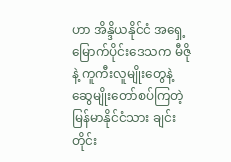ဟာ အိန္ဒိယနိုင်ငံ အရှေ့မြောက်ပိုင်းဒေသက မီဇိုနဲ့ ကူကီးလူမျိုးတွေနဲ့ ဆွေမျိုးတော်စပ်ကြတဲ့ မြန်မာနိုင်ငံသား ချင်းတိုင်း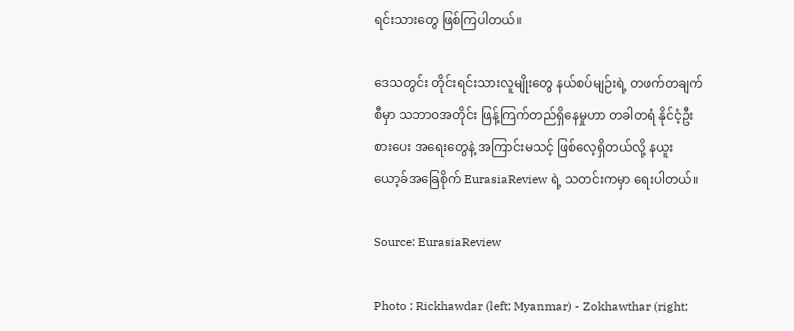ရင်းသားတွေ ဖြစ်ကြပါတယ်။

ဒေသတွင်း တိုင်းရင်းသားလူမျိုးတွေ နယ်စပ်မျဉ်းရဲ့ တဖက်တချက်စီမှာ သဘာဝအတိုင်း ဖြန့်ကြက်တည်ရှိနေမှုဟာ တခါတရံ နိုင်ငံ့ဦးစားပေး အရေးတွေနဲ့ အကြာင်းမသင့် ဖြစ်လေ့ရှိတယ်လို့ နယူးယော့ခ်အခြေစိုက် EurasiaReview ရဲ့ သတင်းကမှာ ရေးပါတယ်။

Source: EurasiaReview

Photo : Rickhawdar (left; Myanmar) - Zokhawthar (right;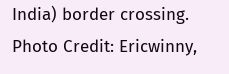India) border crossing. Photo Credit: Ericwinny,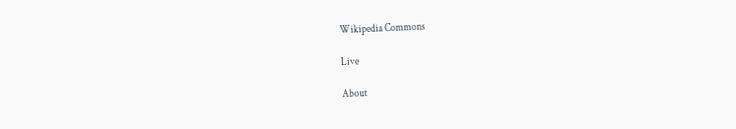Wikipedia Commons

Live

About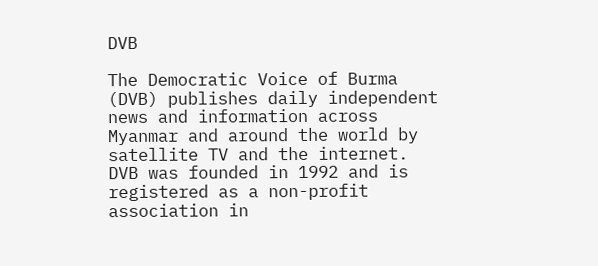DVB

The Democratic Voice of Burma (DVB) publishes daily independent news and information across Myanmar and around the world by satellite TV and the internet. DVB was founded in 1992 and is registered as a non-profit association in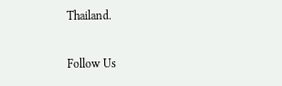Thailand.

Follow Us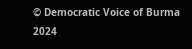© Democratic Voice of Burma 2024